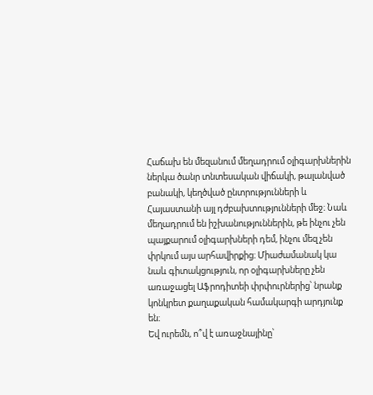Հաճախ են մեզանում մեղադրում օլիգարխներին ներկա ծանր տնտեսական վիճակի, թալանված բանակի, կեղծված ընտրությունների և Հայաստանի այլ դժբախտությունների մեջ։ Նաև մեղադրում են իշխանություններին, թե ինչու չեն պայքարում օլիգարխների դեմ, ինչու մեզ չեն փրկում այս արհավիրքից։ Միաժամանակ կա նաև գիտակցություն, որ օլիգարխները չեն առաջացել Աֆրոդիտեի փրփուրներից՝ նրանք կոնկրետ քաղաքական համակարգի արդյունք են։
Եվ ուրեմն, ո՞վ է առաջնայինը՝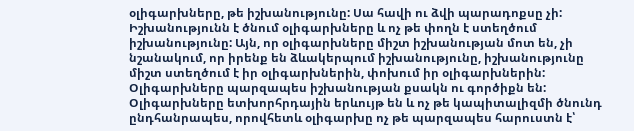օլիգարխները, թե իշխանությունը: Սա հավի ու ձվի պարադոքսը չի: Իշխանությունն է ծնում օլիգարխները և ոչ թե փողն է ստեղծում իշխանությունը: Այն, որ օլիգարխները միշտ իշխանության մոտ են, չի նշանակում, որ իրենք են ձևակերպում իշխանությունը, իշխանությունը միշտ ստեղծում է իր օլիգարխներին, փոխում իր օլիգարխներին: Օլիգարխները պարզապես իշխանության քսակն ու գործիքն են:
Օլիգարխները ետխորհրդային երևույթ են և ոչ թե կապիտալիզմի ծնունդ ընդհանրապես, որովհետև օլիգարխը ոչ թե պարզապես հարուստն է՝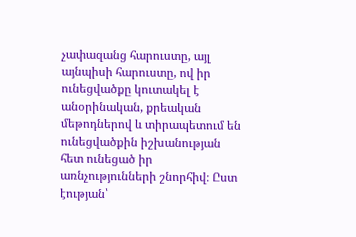չափազանց հարուստը, այլ այնպիսի հարուստը, ով իր ունեցվածքը կուտակել է անօրինական, քրեական մեթոդներով և տիրապետում են ունեցվածքին իշխանության հետ ունեցած իր առնչությունների շնորհիվ։ Ըստ էության՝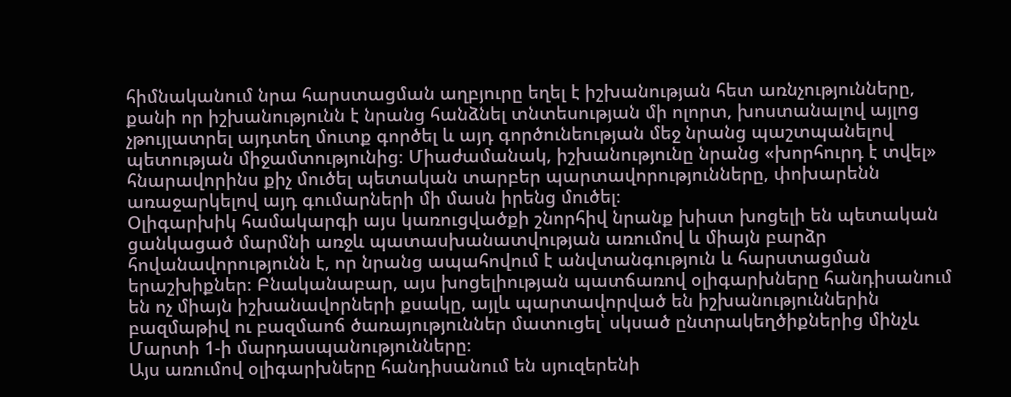հիմնականում նրա հարստացման աղբյուրը եղել է իշխանության հետ առնչությունները, քանի որ իշխանությունն է նրանց հանձնել տնտեսության մի ոլորտ, խոստանալով այլոց չթույլատրել այդտեղ մուտք գործել և այդ գործունեության մեջ նրանց պաշտպանելով պետության միջամտությունից։ Միաժամանակ, իշխանությունը նրանց «խորհուրդ է տվել» հնարավորինս քիչ մուծել պետական տարբեր պարտավորությունները, փոխարենն առաջարկելով այդ գումարների մի մասն իրենց մուծել։
Օլիգարխիկ համակարգի այս կառուցվածքի շնորհիվ նրանք խիստ խոցելի են պետական ցանկացած մարմնի առջև պատասխանատվության առումով և միայն բարձր հովանավորությունն է, որ նրանց ապահովում է անվտանգություն և հարստացման երաշխիքներ։ Բնականաբար, այս խոցելիության պատճառով օլիգարխները հանդիսանում են ոչ միայն իշխանավորների քսակը, այլև պարտավորված են իշխանություններին բազմաթիվ ու բազմաոճ ծառայություններ մատուցել՝ սկսած ընտրակեղծիքներից մինչև Մարտի 1-ի մարդասպանությունները։
Այս առումով օլիգարխները հանդիսանում են սյուզերենի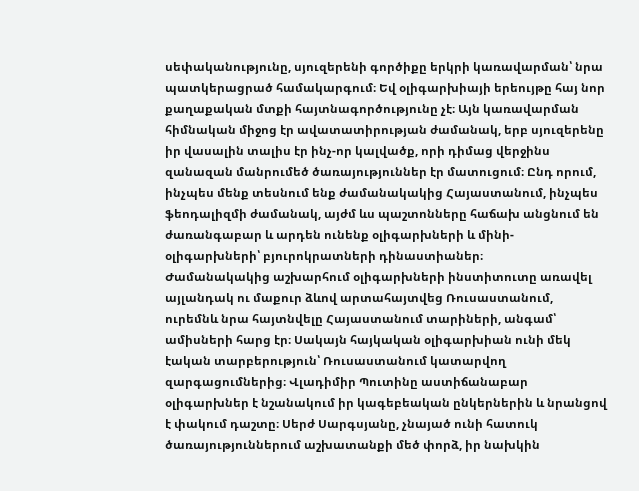սեփականությունը, սյուզերենի գործիքը երկրի կառավարման՝ նրա պատկերացրած համակարգում։ Եվ օլիգարխիայի երեույթը հայ նոր քաղաքական մտքի հայտնագործությունը չէ։ Այն կառավարման հիմնական միջոց էր ավատատիրության ժամանակ, երբ սյուզերենը իր վասալին տալիս էր ինչ-որ կալվածք, որի դիմաց վերջինս զանազան մանրումեծ ծառայություններ էր մատուցում։ Ընդ որում, ինչպես մենք տեսնում ենք ժամանակակից Հայաստանում, ինչպես ֆեոդալիզմի ժամանակ, այժմ ևս պաշտոնները հաճախ անցնում են ժառանգաբար և արդեն ունենք օլիգարխների և մինի-օլիգարխների՝ բյուրոկրատների դինաստիաներ։
Ժամանակակից աշխարհում օլիգարխների ինստիտուտը առավել այլանդակ ու մաքուր ձևով արտահայտվեց Ռուսաստանում, ուրեմնև նրա հայտնվելը Հայաստանում տարիների, անգամ՝ ամիսների հարց էր։ Սակայն հայկական օլիգարխիան ունի մեկ էական տարբերություն՝ Ռուսաստանում կատարվող զարգացումներից։ Վլադիմիր Պուտինը աստիճանաբար օլիգարխներ է նշանակում իր կագեբեական ընկերներին և նրանցով է փակում դաշտը։ Սերժ Սարգսյանը, չնայած ունի հատուկ ծառայություններում աշխատանքի մեծ փորձ, իր նախկին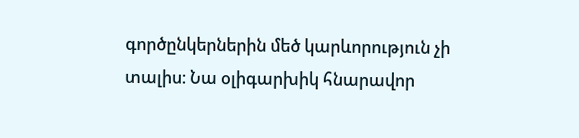գործընկերներին մեծ կարևորություն չի տալիս։ Նա օլիգարխիկ հնարավոր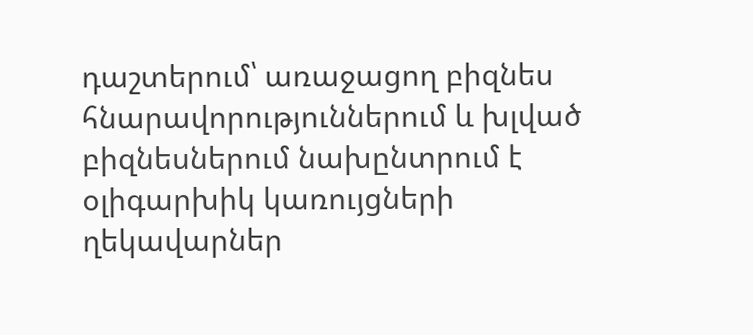դաշտերում՝ առաջացող բիզնես հնարավորություններում և խլված բիզնեսներում նախընտրում է օլիգարխիկ կառույցների ղեկավարներ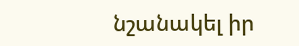նշանակել իր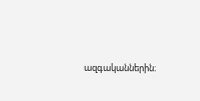ազգականներին։